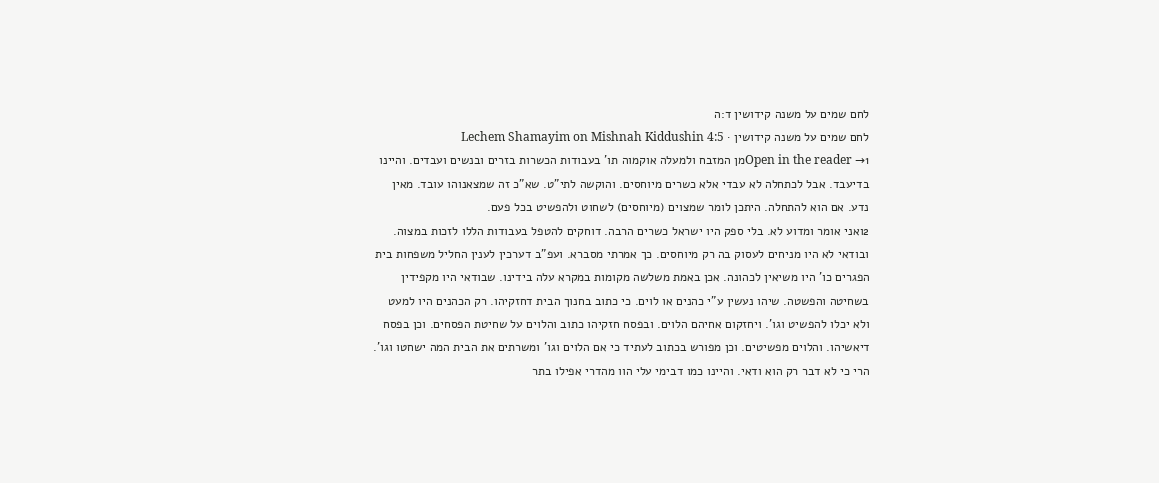לחם שמים על משנה קידושין ד:ה
לחם שמים על משנה קידושין · Lechem Shamayim on Mishnah Kiddushin 4:5
Open in the reader →1מן המזבח ולמעלה אוקמוה תו' בעבודות הכשרות בזרים ובנשים ועבדים. והיינו בדיעבד. אבל לכתחלה לא עבדי אלא כשרים מיוחסים. והוקשה לתי"ט. שא"כ זה שמצאנוהו עובד. מאין נדע. אם הוא להתחלה. היתכן לומר שמצוים (מיוחסים) לשחוט ולהפשיט בכל פעם.
2ואני אומר ומדוע לא. בלי ספק היו ישראל כשרים הרבה. דוחקים להטפל בעבודות הללו לזכות במצוה. ובודאי לא היו מניחים לעסוק בה רק מיוחסים. כך אמרתי מסברא. ועפ"ב דערכין לענין החליל משפחות בית הפגרים כו' היו משיאין לכהונה. אכן באמת משלשה מקומות במקרא עלה בידינו. שבודאי היו מקפידין בשחיטה והפשטה. שיהו נעשין ע"י כהנים או לוים. כי כתוב בחנוך הבית דחזקיהו. רק הכהנים היו למעט ולא יכלו להפשיט וגו'. ויחזקום אחיהם הלוים. ובפסח חזקיהו כתוב והלוים על שחיטת הפסחים. וכן בפסח דיאשיהו. והלוים מפשיטים. וכן מפורש בכתוב לעתיד כי אם הלוים וגו' ומשרתים את הבית המה ישחטו וגו'. הרי כי לא דבר רק הוא ודאי. והיינו כמו דבימי עלי הוו מהדרי אפילו בתר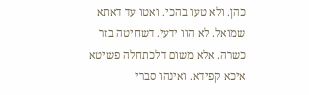כהן. ולא טעו בהכי. ואטו עד דאתא שמואל. לא הוו ידעי. דשחיטה בזר כשרה. אלא משום דלכתחלה פשיטא איכא קפידא. ואינהו סברי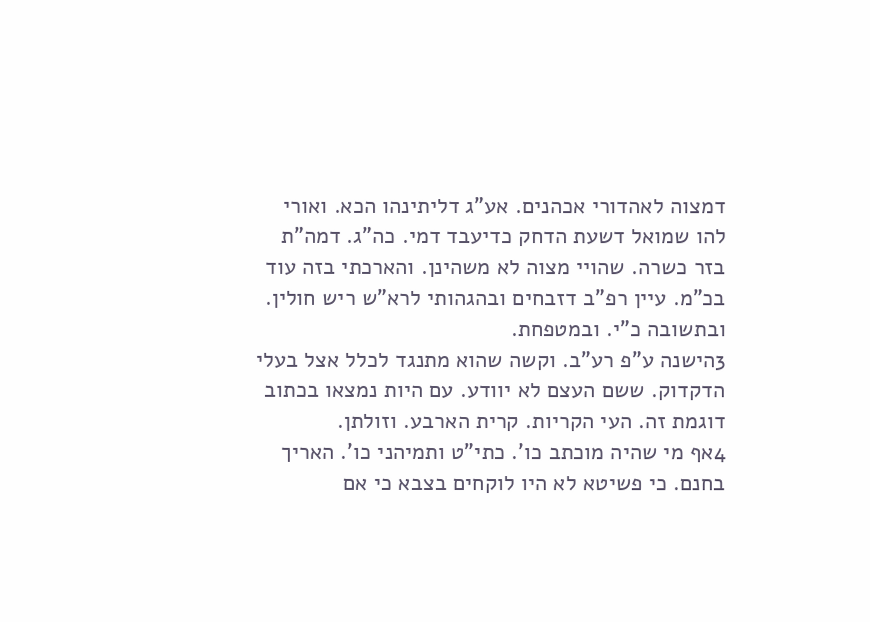דמצוה לאהדורי אכהנים. אע"ג דליתינהו הכא. ואורי להו שמואל דשעת הדחק כדיעבד דמי. כה"ג. דמה"ת בזר כשרה. שהויי מצוה לא משהינן. והארכתי בזה עוד בכ"מ. עיין רפ"ב דזבחים ובהגהותי לרא"ש ריש חולין. ובתשובה כ"י. ובמטפחת.
3הישנה ע"פ רע"ב. וקשה שהוא מתנגד לכלל אצל בעלי הדקדוק. ששם העצם לא יוודע. עם היות נמצאו בכתוב דוגמת זה. העי הקריות. קרית הארבע. וזולתן.
4אף מי שהיה מוכתב כו'. כתי"ט ותמיהני כו'. האריך בחנם. כי פשיטא לא היו לוקחים בצבא כי אם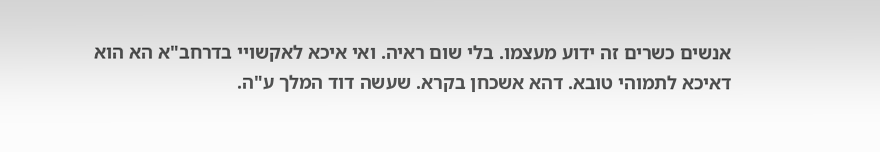אנשים כשרים זה ידוע מעצמו. בלי שום ראיה. ואי איכא לאקשויי בדרחב"א הא הוא דאיכא לתמוהי טובא. דהא אשכחן בקרא. שעשה דוד המלך ע"ה.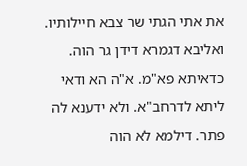את אתי הגתי שר צבא חיילותיו. ואליבא דגמרא דידן גר הוה. כדאיתא פא"מ. א"ה הא ודאי ליתא לדרחב"א. ולא ידענא לה פתר. דילמא לא הוה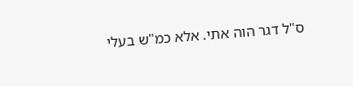ס"ל דגר הוה אתי. אלא כמ"ש בעלי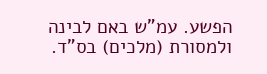הפשע. עמ"ש באם לבינה ולמסורת (מלכים) בס"ד.